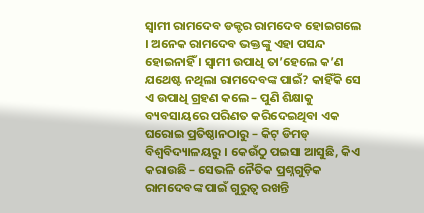ସ୍ୱାମୀ ରାମଦେବ ଡକ୍ଟର ରାମଦେବ ହୋଇଗଲେ । ଅନେକ ରାମଦେବ ଭକ୍ତଙ୍କୁ ଏହା ପସନ୍ଦ ହୋଇନାହିଁ । ସ୍ୱାମୀ ଉପାଧି ତା’ହେଲେ କ’ଣ ଯଥେଷ୍ଟ ନଥିଲା ରାମଦେବଙ୍କ ପାଇଁ? କାହିଁକି ସେ ଏ ଉପାଧି ଗ୍ରହଣ କଲେ – ପୁଣି ଶିକ୍ଷାକୁ ବ୍ୟବସାୟରେ ପରିଣତ କରିଦେଇଥିବା ଏକ ଘରୋଇ ପ୍ରତିଷ୍ଠାନଠାରୁ – କିଟ୍ ଡିମଡ୍ ବିଶ୍ୱବିଦ୍ୟାଳୟରୁ । କେଉଁଠୁ ପଇସା ଆସୁଛି, କିଏ କରାଉଛି – ସେଭଳି ନୈତିକ ପ୍ରଶ୍ନଗୁଡ଼ିକ ରାମଦେବଙ୍କ ପାଇଁ ଗୁରୁତ୍ୱ ରଖନ୍ତି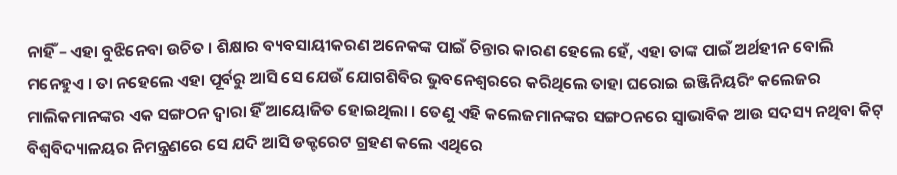ନାହିଁ – ଏହା ବୁଝିନେବା ଉଚିତ । ଶିକ୍ଷାର ବ୍ୟବସାୟୀକରଣ ଅନେକଙ୍କ ପାଇଁ ଚିନ୍ତାର କାରଣ ହେଲେ ହେଁ, ଏହା ତାଙ୍କ ପାଇଁ ଅର୍ଥହୀନ ବୋଲି ମନେହୁଏ । ତା ନହେଲେ ଏହା ପୂର୍ବରୁ ଆସି ସେ ଯେଉଁ ଯୋଗଶିବିର ଭୁବନେଶ୍ୱରରେ କରିଥିଲେ ତାହା ଘରୋଇ ଇଞ୍ଜିନିୟରିଂ କଲେଜର ମାଲିକମାନଙ୍କର ଏକ ସଙ୍ଗଠନ ଦ୍ୱାରା ହିଁ ଆୟୋଜିତ ହୋଇଥିଲା । ତେଣୁ ଏହି କଲେଜମାନଙ୍କର ସଙ୍ଗଠନରେ ସ୍ୱାଭାବିକ ଆଉ ସଦସ୍ୟ ନଥିବା କିଟ୍ ବିଶ୍ୱବିଦ୍ୟାଳୟର ନିମନ୍ତ୍ରଣରେ ସେ ଯଦି ଆସି ଡକ୍ଟରେଟ ଗ୍ରହଣ କଲେ ଏଥିରେ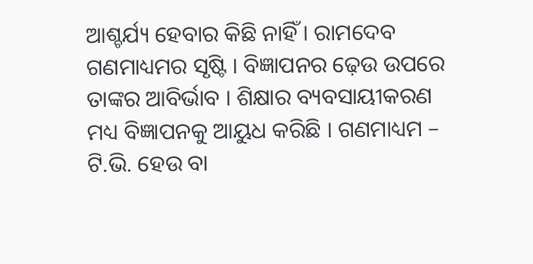ଆଶ୍ଚର୍ଯ୍ୟ ହେବାର କିଛି ନାହିଁ । ରାମଦେବ ଗଣମାଧ୍ୟମର ସୃଷ୍ଟି । ବିଜ୍ଞାପନର ଢ଼େଉ ଉପରେ ତାଙ୍କର ଆବିର୍ଭାବ । ଶିକ୍ଷାର ବ୍ୟବସାୟୀକରଣ ମଧ୍ୟ ବିଜ୍ଞାପନକୁ ଆୟୁଧ କରିଛି । ଗଣମାଧ୍ୟମ – ଟି.ଭି. ହେଉ ବା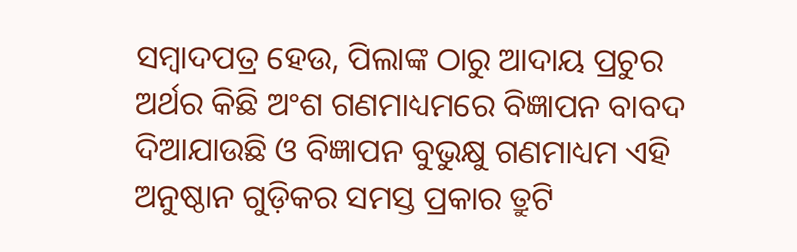ସମ୍ବାଦପତ୍ର ହେଉ, ପିଲାଙ୍କ ଠାରୁ ଆଦାୟ ପ୍ରଚୁର ଅର୍ଥର କିଛି ଅଂଶ ଗଣମାଧ୍ୟମରେ ବିଜ୍ଞାପନ ବାବଦ ଦିଆଯାଉଛି ଓ ବିଜ୍ଞାପନ ବୁଭୁକ୍ଷୁ ଗଣମାଧ୍ୟମ ଏହି ଅନୁଷ୍ଠାନ ଗୁଡ଼ିକର ସମସ୍ତ ପ୍ରକାର ତ୍ରୁଟି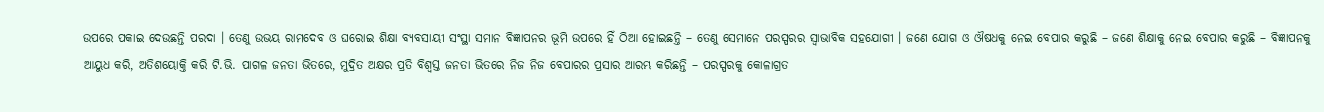ଉପରେ ପକାଇ ଦେଉଛନ୍ତି ପରଦା । ତେଣୁ ଉଭୟ ରାମଦେବ ଓ ଘରୋଇ ଶିକ୍ଷା ବ୍ୟବସାୟୀ ସଂସ୍ଥା ସମାନ ବିଜ୍ଞାପନର ଭୂମି ଉପରେ ହିଁ ଠିଆ ହୋଇଛନ୍ତି – ତେଣୁ ସେମାନେ ପରସ୍ପରର ସ୍ୱାଭାବିକ ସହଯୋଗୀ । ଜଣେ ଯୋଗ ଓ ଔଷଧକୁ ନେଇ ବେପାର କରୁଛି – ଜଣେ ଶିକ୍ଷାକୁ ନେଇ ବେପାର କରୁଛି – ବିଜ୍ଞାପନକୁ ଆୟୁଧ କରି, ଅତିଶୟୋକ୍ତି କରି ଟି.ଭି. ପାଗଳ ଜନତା ଭିତରେ, ମୁଦ୍ରିତ ଅକ୍ଷର ପ୍ରତି ବିଶ୍ୱସ୍ତ ଜନତା ଭିତରେ ନିଜ ନିଜ ବେପାରର ପ୍ରସାର ଆରମ୍ଭ କରିଛନ୍ତି – ପରସ୍ପରକୁ କୋଳାଗ୍ରତ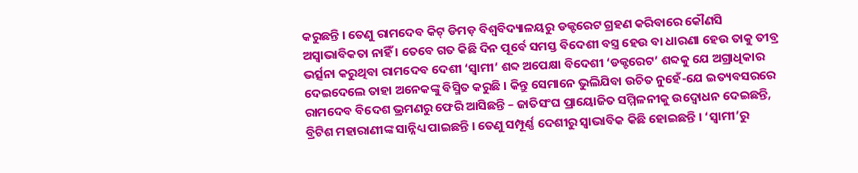କରୁଛନ୍ତି । ତେଣୁ ରାମଦେବ କିଟ୍ ଡିମଡ଼ ବିଶ୍ୱବିଦ୍ୟାଳୟରୁ ଡକ୍ଟରେଟ ଗ୍ରହଣ କରିବାରେ କୌଣସି ଅସ୍ୱାଭାବିକତା ନାହିଁ । ତେବେ ଗତ କିଛି ଦିନ ପୂର୍ବେ ସମସ୍ତ ବିଦେଶୀ ବସ୍ତ୍ର ହେଉ ବା ଧାରଣା ହେଉ ତାକୁ ତୀବ୍ର ଭର୍ତ୍ସନା କରୁଥିବା ରାମଦେବ ଦେଶୀ ‘ସ୍ୱାମୀ’ ଶବ୍ଦ ଅପେକ୍ଷା ବିଦେଶୀ ‘ଡକ୍ଟରେଟ’ ଶବ୍ଦକୁ ଯେ ଅଗ୍ରାଧିକାର ଦେଇଦେଲେ ତାହା ଅନେକଙ୍କୁ ବିସ୍ମିତ କରୁଛି । କିନ୍ତୁ ସେମାନେ ଭୁଲିଯିବା ଉଚିତ ନୁହେଁ-ଯେ ଇତ୍ୟବସରରେ ରାମଦେବ ବିଦେଶ ଭ୍ରମଣରୁ ଫେରି ଆସିଛନ୍ତି – ଜାତିସଂଘ ପ୍ରାୟୋଜିତ ସମ୍ମିଳନୀକୁ ଉଦ୍ବୋଧନ ଦେଇଛନ୍ତି, ବ୍ରିଟିଶ ମହାରାଣୀଙ୍କ ସାନ୍ନିଧ୍ୟ ପାଇଛନ୍ତି । ତେଣୁ ସମ୍ପୂର୍ଣ୍ଣ ଦେଶୀରୁ ସ୍ୱାଭାବିକ କିଛି ହୋଇଛନ୍ତି । ‘ସ୍ୱାମୀ’ରୁ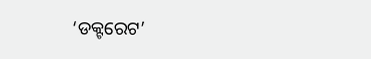‘ଡକ୍ଟରେଟ’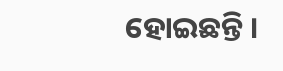ହୋଇଛନ୍ତି ।